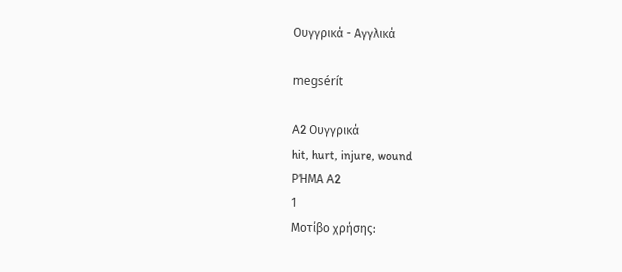Ουγγρικά - Αγγλικά

megsérít

A2 Ουγγρικά
hit, hurt, injure, wound
ΡΉΜΑ A2
1
Μοτίβο χρήσης: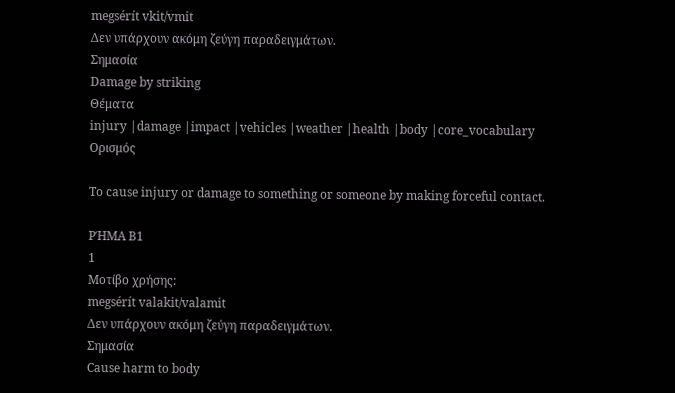megsérít vkit/vmit
Δεν υπάρχουν ακόμη ζεύγη παραδειγμάτων.
Σημασία
Damage by striking
Θέματα
injury |damage |impact |vehicles |weather |health |body |core_vocabulary
Ορισμός

To cause injury or damage to something or someone by making forceful contact.

ΡΉΜΑ B1
1
Μοτίβο χρήσης:
megsérít valakit/valamit
Δεν υπάρχουν ακόμη ζεύγη παραδειγμάτων.
Σημασία
Cause harm to body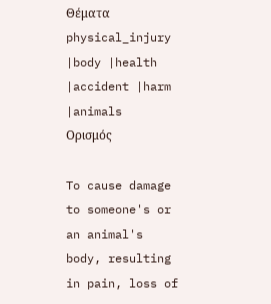Θέματα
physical_injury |body |health |accident |harm |animals
Ορισμός

To cause damage to someone's or an animal's body, resulting in pain, loss of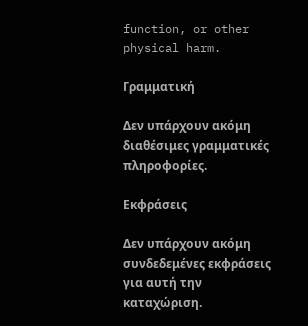function, or other physical harm.

Γραμματική

Δεν υπάρχουν ακόμη διαθέσιμες γραμματικές πληροφορίες.

Εκφράσεις

Δεν υπάρχουν ακόμη συνδεδεμένες εκφράσεις για αυτή την καταχώριση.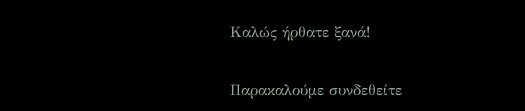Καλώς ήρθατε ξανά!

Παρακαλούμε συνδεθείτε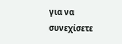για να συνεχίσετε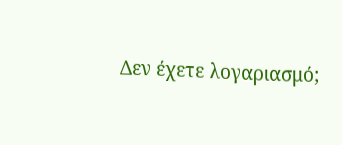Δεν έχετε λογαριασμό;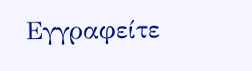Εγγραφείτε